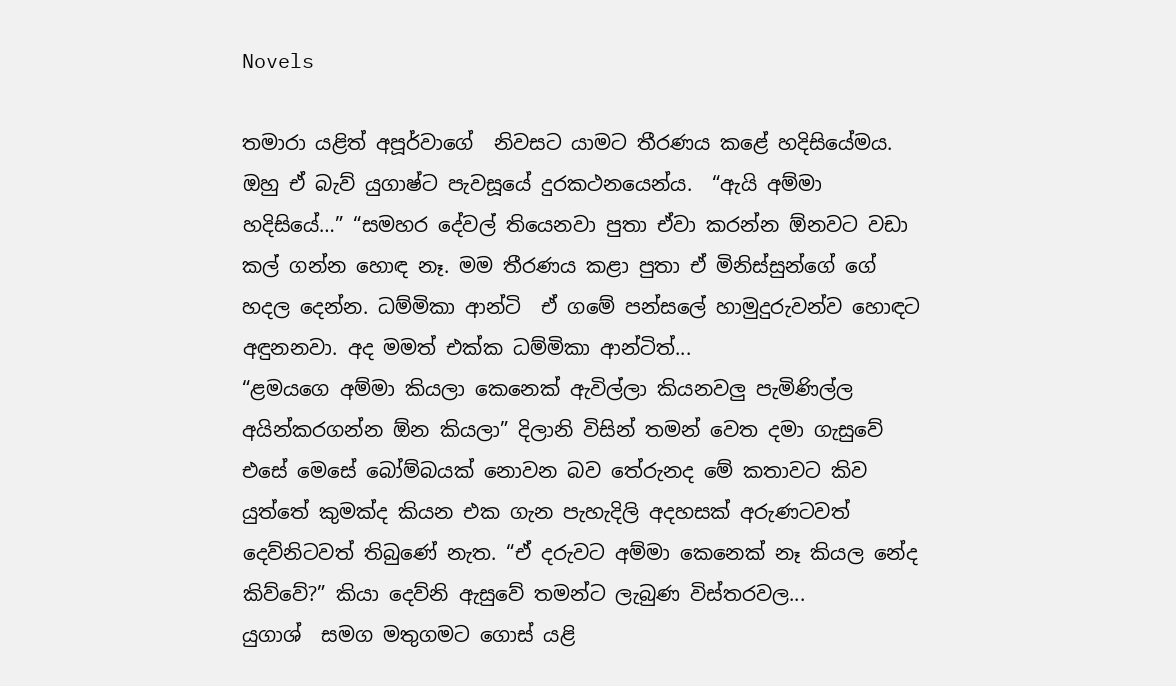Novels

තමාරා යළිත් අපූර්වාගේ  නිවසට යාමට තීරණය කළේ හදිසියේමය. ඔහු ඒ බැව් යුගාෂ්ට පැවසූයේ දුරකථනයෙන්ය.  “ඇයි අම්මා  හදිසියේ…” “සමහර දේවල් තියෙනවා පුතා ඒවා කරන්න ඕනවට වඩා කල් ගන්න හොඳ නෑ. මම තීරණය කළා පුතා ඒ මිනිස්සුන්ගේ ගේ හදල දෙන්න. ධම්මිකා ආන්ටි  ඒ ගමේ පන්සලේ හාමුදුරුවන්ව හොඳට අඳුනනවා. අද මමත් එක්ක ධම්මිකා ආන්ටිත්...
“ළමයගෙ අම්මා කියලා කෙනෙක් ඇවිල්ලා කියනවලු පැමිණිල්ල අයින්කරගන්න ඕන කියලා” දිලානි විසින් තමන් වෙත දමා ගැසුවේ එසේ මෙසේ බෝම්බයක් නොවන බව තේරුනද මේ කතාවට කිව යුත්තේ කුමක්ද කියන එක ගැන පැහැදිලි අදහසක් අරුණටවත් දෙව්නිටවත් තිබුණේ නැත. “ඒ දරුවට අම්මා කෙනෙක් නෑ කියල නේද කිව්වේ?” කියා දෙව්නි ඇසුවේ තමන්ට ලැබුණ විස්තරවල...
යුගාශ්  සමග මතුගමට ගොස් යළි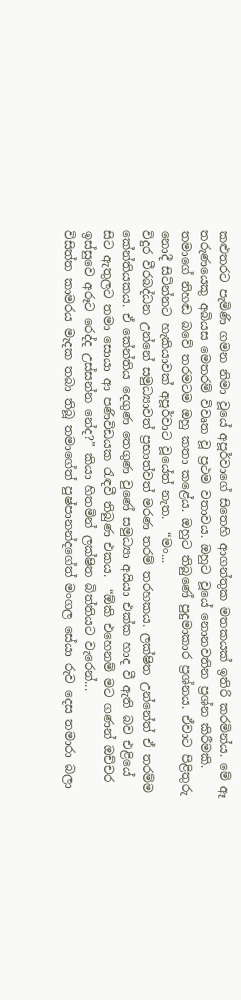කළුතරට පැමිණි ගමන නිමා වූයේ අපූර්වාගේ සිතෙහි ආගන්තුක මතකයක් ඉතිරි කරමින්ය. මේ ඈ තරුණයෙකු අබියස මෙතරම් විවෘත වූ ප්‍රථම වතාවය. ඔහුට වූයේ නොනවතින ප්‍රශ්න කිරීමකි. තමාගේ නිහඬ බවේ තරමටම ඔහු කතා කළේය. ඔහුට තිබුණේ පුදුමාකාර ප්‍රශ්නය. ඒවාට පිළිතුරු නොදී සිටින්නට හැකියාවක් අපූර්වාට වූයේත් නැත.  “මං...
විදුර වීරබද්ධන උන්නේ සමුධ්‍යාවත් ප්‍රභාත්වත් මරණ තරම් තරහකය. ලක්ෂිත උන්නේත් ඒ තරම්ම කේන්තියකය. ඒ කේන්තිය දෙගුණ තෙගුණ වුණේ සමුධ්‍යා අයියා එක්ක හාද වී ඇති බව එළියේ සිට ඇතුලට තමා සොයා ආ පණිවිඩයක රැඳවී තිබුණ එකය.  “ඕකි එහෙනම් මට ගණන් ඔච්චර ඉස්සුවෙ අරූට රෙද්ද උස්සන්න නේද?” කියා හිතමින් ලක්ෂිත බිත්තියට වැරෙන්...
විසිත්ත කාමරය මැදක තබා තිබූ තමාගේත් පුෂ්පානන්දගේත් මංගල සේයා රුව දෙස තමාරා බලා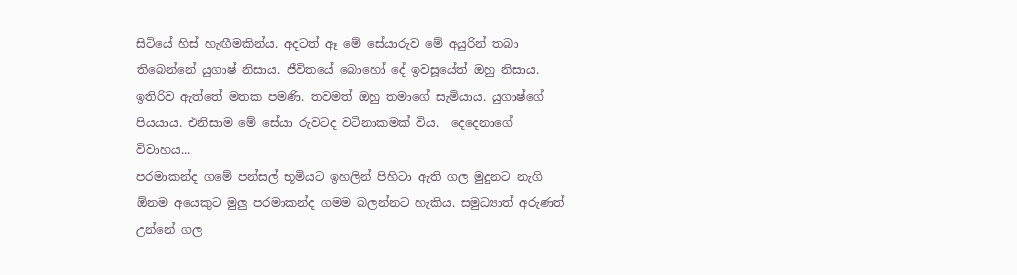සිටියේ හිස් හැඟීමකින්ය. අදටත් ඈ මේ සේයාරුව මේ අයුරින් තබා තිබෙන්නේ යුගාෂ් නිසාය. ජීවිතයේ බොහෝ දේ ඉවසූයේත් ඔහු නිසාය. ඉතිරිව ඇත්තේ මතක පමණි. තවමත් ඔහු තමාගේ සැමියාය. යුගාෂ්ගේ පියයාය. එනිසාම මේ සේයා රුවටද වටිනාකමක් විය.  දෙදෙනාගේ විවාහය...
පරමාකන්ද ගමේ පන්සල් භූමියට ඉහලින් පිහිටා ඇති ගල මුදුනට නැගි ඕනම අයෙකුට මුලු පරමාකන්ද ගමම බලන්නට හැකිය. සමුධ්‍යාත් අරුණත් උන්නේ ගල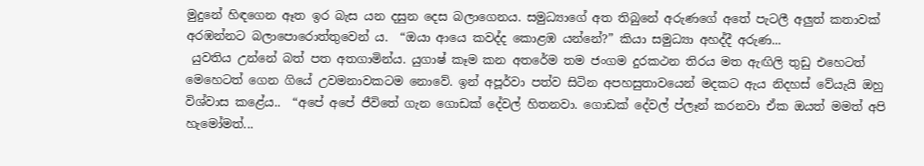මුදුනේ හිඳගෙන ඈත ඉර බැස යන දසුන දෙස බලාගෙනය. සමුධ්‍යාගේ අත තිබුනේ අරුණගේ අතේ පැටලී අලුත් කතාවක් අරඹන්නට බලාපොරොත්තුවෙන්‍ ය.  “ඔයා ආයෙ කවද්ද කොළඹ යන්නේ?” කියා සමුධ්‍යා අහද්දී අරුණ...
 යුවතිය උන්නේ බත් පත අතගාමින්ය. යුගාෂ් කෑම කන අතරේම තම ජංගම දුරකථන තිරය මත ඇඟිලි තුඩු එහෙටත් මෙහෙටත් ගෙන ගියේ උවමනාවකටම නොවේ. ඉන් අපූර්වා පත්ව සිටින අපහසුතාවයෙන් මදකට ඇය නිදහස් වේයැයි ඔහු විශ්වාස කළේය..  “අපේ අපේ ජීවිතේ ගැන ගොඩක් දේවල් හිතනවා. ගොඩක් දේවල් ප්ලෑන් කරනවා ඒක ඔයත් මමත් අපි හැමෝමත්...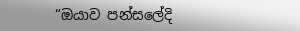“ඔයාව පන්සලේදි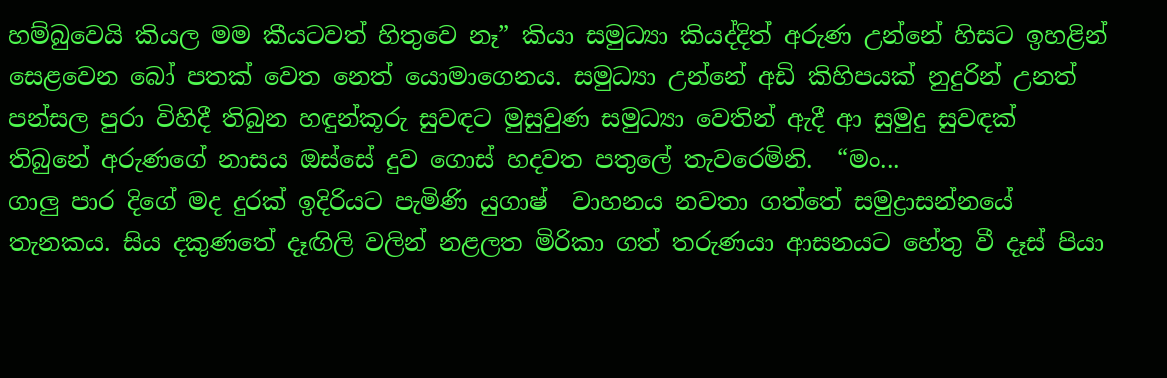හම්බුවෙයි කියල මම කීයටවත් හිතුවෙ නෑ” කියා සමුධ්‍යා කියද්දිත් අරුණ උන්නේ හිසට ඉහළින් සෙළවෙන බෝ පතක් වෙත නෙත් යොමාගෙනය. සමුධ්‍යා උන්නේ අඩි කිහිපයක් නුදුරින් උනත් පන්සල පුරා විහිදී තිබුන හඳුන්කූරු සුවඳට මුසුවුණ සමුධ්‍යා වෙතින් ඇදී ආ සුමුදු සුවඳක් තිබුනේ අරුණගේ නාසය ඔස්සේ දුව ගොස් හදවත පතුලේ තැවරෙමිනි.  “මං...
ගාලු පාර දිගේ මද දුරක් ඉදිරියට පැමිණි යුගාෂ්  වාහනය නවතා ගත්තේ සමුද්‍රාසන්නයේ තැනකය. සිය දකුණතේ දෑඟිලි වලින් නළලත මිරිකා ගත් තරුණයා ආසනයට හේතු වී දෑස් පියා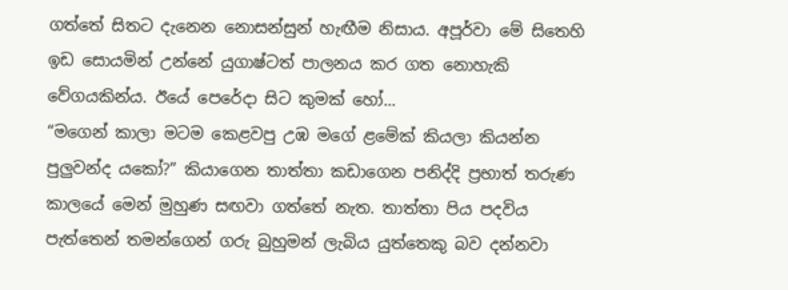ගත්තේ සිතට දැනෙන නොසන්සුන් හැඟීම නිසාය. අපූර්වා මේ සිතෙහි ඉඩ සොයමින් උන්නේ යුගාෂ්ටත් පාලනය කර ගත නොහැකි වේගයකින්ය. ඊයේ පෙරේදා සිට කුමක් හෝ...
“මගෙන් කාලා මටම කෙළවපු උඹ මගේ ළමේක් කියලා කියන්න පුලුවන්ද යකෝ?” කියාගෙන තාත්තා කඩාගෙන පනිද්දි ප්‍රභාත් තරුණ කාලයේ මෙන් මුහුණ සඟවා ගත්තේ නැත. තාත්තා පිය පදවිය පැත්තෙන් තමන්ගෙන් ගරු බුහුමන් ලැබිය යුත්තෙකු බව දන්නවා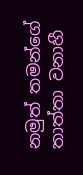නමුත් තමන්ගේ තාත්තා වනාහී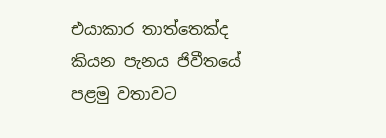එයාකාර තාත්තෙක්ද කියන පැනය ජිවීතයේ පළමු වතාවට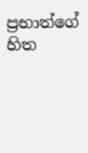ප්‍රභාත්ගේ හිත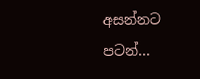අසන්නට පටන්...